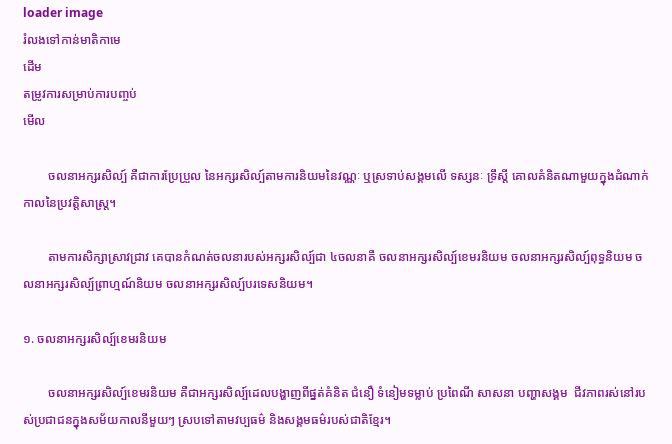loader image
រំលងទៅកាន់មាតិកាមេ
ដើម
តម្រូវការសម្រាប់ការបញ្ចប់
មើល

        ចលនាអក្សរសិល្ប៍ គឺជាការប្រែប្រួល នៃអក្សរសិល្ប៍តាមការនិយមនៃវណ្ណៈ ឬស្រទាប់សង្គមលើ ទស្សនៈ ទ្រឹស្តី គោលគំនិតណាមួយក្នុងដំណាក់កាលនៃប្រវត្តិសាស្ត្រ។

        តាមការសិក្សាស្រាវជ្រាវ គេបានកំណត់ចលនារបស់អក្សរសិល្ប៍ជា ៤ចលនាគឺ ចលនាអក្សរសិល្ប៍ខេមរនិយម ចលនាអក្សរសិល្ប៍ពុទ្ធនិយម ចលនាអក្សរសិល្ប៍ព្រាហ្មណ៍និយម ចលនាអក្សរសិល្ប៍បរទេសនិយម។

១. ចលនាអក្សរសិល្ប៍ខេមរនិយម

        ចលនាអក្សរសិល្ប៍ខេមរនិយម គឺជាអក្សរសិល្ប៍ដេលបង្ហាញពីផ្នត់គំនិត ជំនឿ ទំនៀមទម្លាប់ ប្រពៃណី សាសនា បញ្ហាសង្គម  ជីវភាពរស់នៅរបស់ប្រជាជនក្នុងសម័យកាលនីមួយៗ ស្របទៅតាមវប្បធម៌ និងសង្គមធម៌របស់ជាតិខ្មែរ។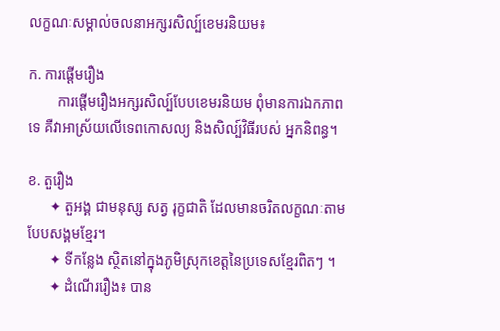លក្ខណៈសម្គាល់ចលនាអក្សរសិល្ប៍ខេមរនិយម៖

ក. ការផ្តើមរឿង
        ការផ្តើមរឿងអក្សរសិល្ប៍បែបខេមរនិយម ពុំមានការឯកភាពទេ គឺវាអាស្រ័យលើទេពកោសល្យ និងសិល្ប៍វិធីរបស់ អ្នកនិពន្ធ។

ខ. តួរឿង
      ✦ តួអង្គ ជាមនុស្ស សត្វ រុក្ខជាតិ ដែលមានចរិតលក្ខណៈតាមបែបសង្គមខ្មែរ។
      ✦ ទីកន្លែង ស្ថិតនៅក្នុងភូមិស្រុកខេត្តនៃប្រទេសខ្មែរពិតៗ ។
      ✦ ដំណើររឿង៖ បាន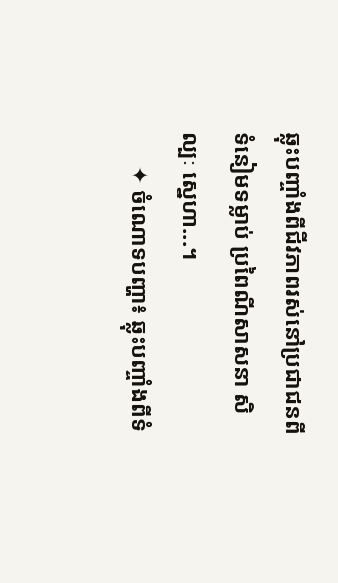ឆ្លុះបញ្ចាំងពីជីវភាពរស់នៅប្រជាជនពី ទំនៀមទម្លាប់ ប្រពៃណីសាសនា សិល្បៈ ស្នេហា...។
      ✦ ចំណោទបញ្ហា៖ ឆ្លុះបញ្ចាំងពីទំ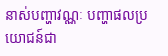នាស់បញ្ហាវណ្ណៈ បញ្ហាផលប្រយោជន៍ជា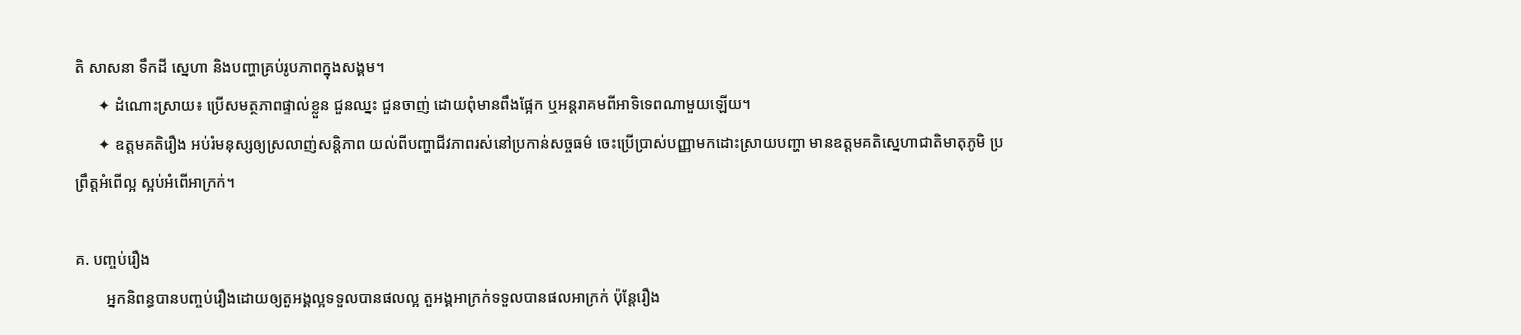តិ សាសនា ទឹកដី ស្នេហា និងបញ្ហាគ្រប់រូបភាពក្នុងសង្គម។
      ✦ ដំណោះស្រាយ៖ ប្រើសមត្ថភាពផ្ទាល់ខ្លួន ជួនឈ្នះ ជួនចាញ់ ដោយពុំមានពឹងផ្អែក ឬអន្តរាគមពីអាទិទេពណាមួយឡើយ។
      ✦ ឧត្តមគតិរឿង អប់រំមនុស្សឲ្យស្រលាញ់សន្តិភាព យល់ពីបញ្ហាជីវភាពរស់នៅប្រកាន់សច្ចធម៌ ចេះប្រើប្រាស់បញ្ញាមកដោះស្រាយបញ្ហា មានឧត្តមគតិស្នេហាជាតិមាតុភូមិ ប្រព្រឹត្តអំពើល្អ ស្អប់អំពើអាក្រក់។

គ. បញ្ចប់រឿង
        អ្នកនិពន្ធបានបញ្ចប់រឿងដោយឲ្យតួអង្គល្អទទួលបានផលល្អ តួអង្គអាក្រក់ទទួលបានផលអាក្រក់ ប៉ុន្តែរឿង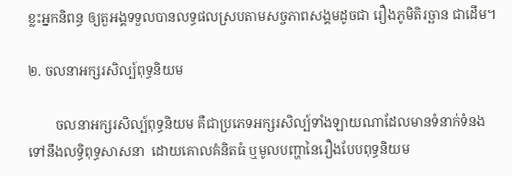ខ្លះអ្នកនិពន្ធ ឲ្យតួអង្គទទួលបានលទ្ធផលស្របតាមសច្ចភាពសង្គមដូចជា រឿងភូមិតិរច្ឆាន ជាដើម។

២. ចលនាអក្សរសិល្ប៍ពុទ្ធនិយម

        ចលនាអក្សរសិល្ប៍ពុទ្ធនិយម គឺជាប្រភេទអក្សរសិល្ប៍ទាំងឡាយណាដែលមានទំនាក់ទំនងទៅនឹងលទ្ធិពុទ្ធសាសនា  ដោយគោលគំនិតធំ ឬមូលបញ្ហានៃរឿងបែបពុទ្ធនិយម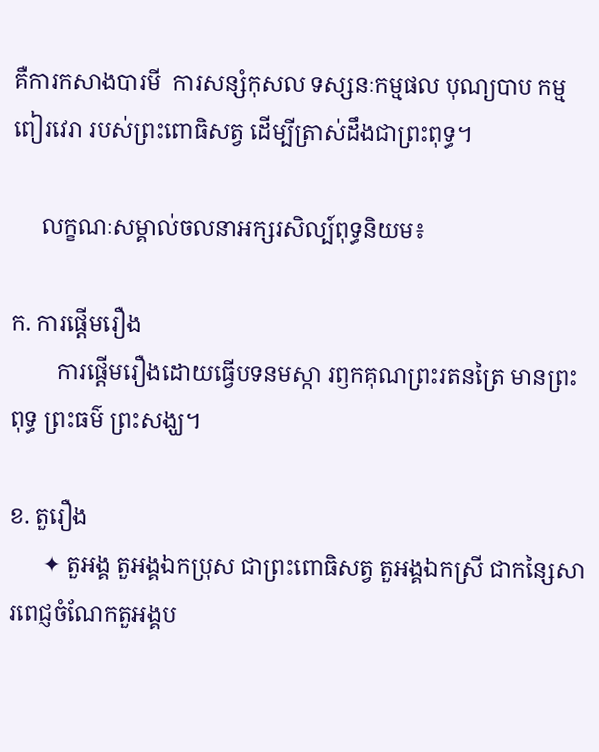គឺការកសាងបារមី  ការសន្សំកុសល ទស្សនៈកម្មផល បុណ្យបាប កម្មពៀរវេរា របស់ព្រះពោធិសត្វ ដើម្បីត្រាស់ដឹងជាព្រះពុទ្ធ។

     លក្ខណៈសម្គាល់ចលនាអក្សរសិល្ប៍ពុទ្ធនិយម៖

ក. ការផ្តើមរឿង
        ការផ្តើមរឿងដោយធ្វើបទនមស្កា រឭកគុណព្រះរតនត្រៃ មានព្រះពុទ្ធ ព្រះធម៌ ព្រះសង្ឃ។

ខ. តួរឿង
      ✦ តួអង្គ តួអង្គឯកប្រុស ជាព្រះពោធិសត្វ តួអង្គឯកស្រី ជាកន្សៃសារពេជ្ញចំណែកតួអង្គប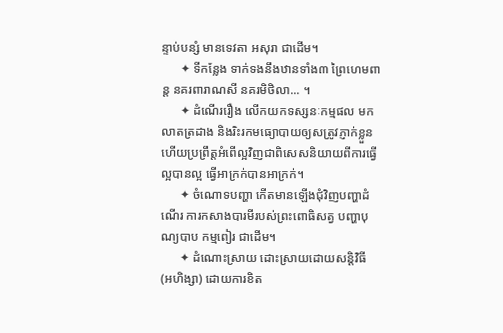ន្ទាប់បន្សំ មានទេវតា អសុរា ជាដើម។
      ✦ ទីកន្លែង ទាក់ទងនឹងឋានទាំង៣ ព្រៃហេមពាន្ត នគរពារាណសី នគរមិថិលា... ។
      ✦ ដំណើររឿង លើកយកទស្សនៈកម្មផល មកលាតត្រដាង និងរិះរកមធ្យោបាយឲ្យសត្រូវភ្ញាក់ខ្លួន ហើយប្រព្រឹត្តអំពើល្អវិញជាពិសេសនិយាយពីការធ្វើល្អបានល្អ ធ្វើអាក្រក់បានអាក្រក់។
      ✦ ចំណោទបញ្ហា កើតមានឡើងជុំវិញបញ្ហាដំណើរ ការកសាងបារមីរបស់ព្រះពោធិសត្វ បញ្ហាបុណ្យបាប កម្មពៀរ ជាដើម។
      ✦ ដំណោះស្រាយ ដោះស្រាយដោយសន្តិវិធី (អហិង្សា) ដោយការខិត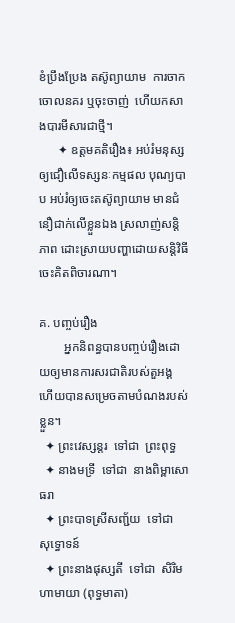ខំប្រឹងប្រែង តស៊ូព្យាយាម  ការចាកចោលនគរ ឬចុះចាញ់  ហើយកសាងបារមីសារជាថ្មី។
      ✦ ឧត្តមគតិរឿង៖ អប់រំមនុស្សឲ្យជឿលើទស្សនៈកម្មផល បុណ្យបាប អប់រំឲ្យចេះតស៊ូព្យាយាម មានជំនឿជាក់លើខ្លួនឯង ស្រលាញ់សន្តិភាព ដោះស្រាយបញ្ហាដោយសន្តិវិធី  ចេះគិតពិចារណា។

គ. បញ្ចប់រឿង
        អ្នកនិពន្ធបានបញ្ចប់រឿងដោយឲ្យមានការសរជាតិរបស់តួអង្គ ហើយបានសម្រេចតាមបំណងរបស់ខ្លួន។
  ✦ ព្រះវេស្សន្ដរ  ទៅជា  ព្រះពុទ្ធ
  ✦ នាងមទ្រី  ទៅជា  នាងពិម្ពាសោធរា
  ✦ ព្រះបាទស្រីសញ្ជ័យ  ទៅជា  សុទ្ធោទន៍
  ✦ ព្រះនាងផុស្សតី  ទៅជា  សិរិមហាមាយា (ពុទ្ធមាតា)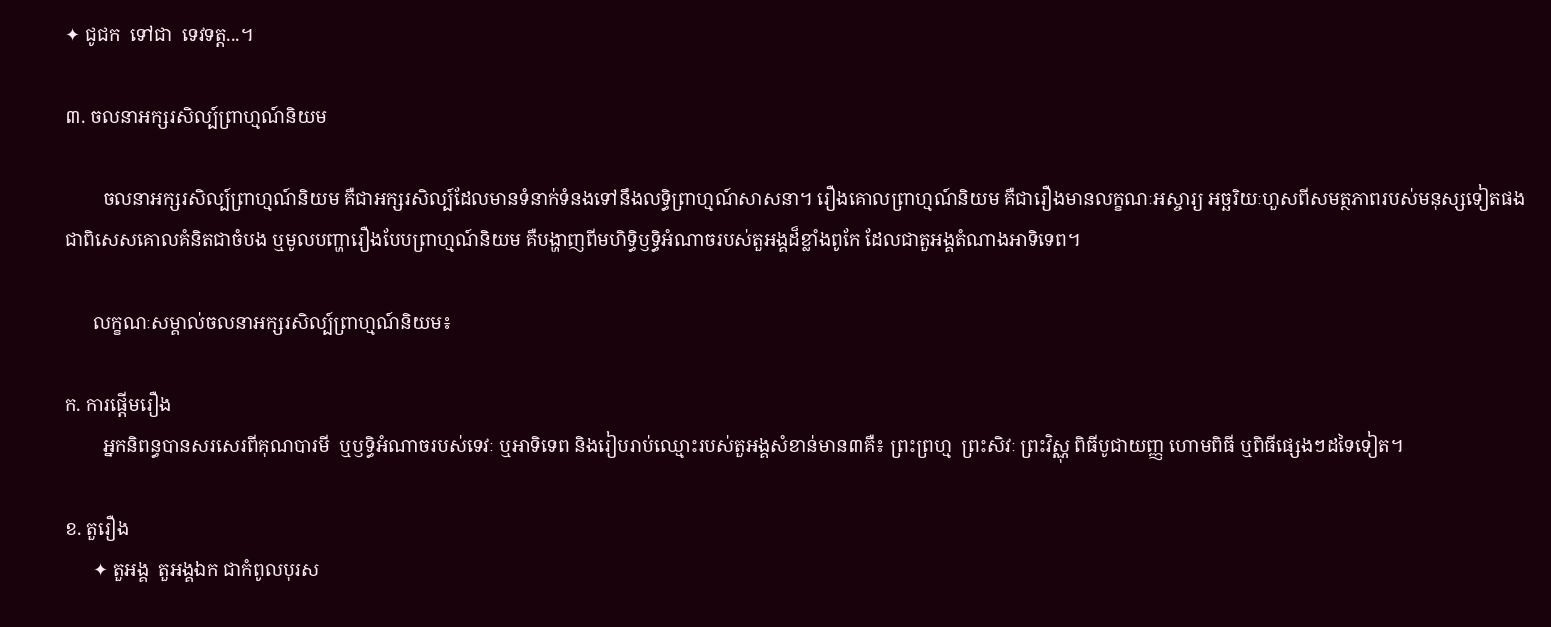✦ ជូជក  ទៅជា  ទេវទត្ត...។

៣. ចលនាអក្សរសិល្ប៍ព្រាហ្មណ៍និយម

        ចលនាអក្សរសិល្ប៍ព្រាហ្មណ៍និយម គឺជាអក្សរសិល្ប៍ដែលមានទំនាក់ទំនងទៅនឹងលទ្ធិព្រាហ្មណ៍សាសនា។ រឿងគោលព្រាហ្មណ៍និយម គឺជារឿងមានលក្ខណៈអស្ចារ្យ អច្ឆរិយៈហួសពីសមត្ថភាពរបស់មនុស្សទៀតផង ជាពិសេសគោលគំនិតជាចំបង ឬមូលបញ្ហារឿងបែបព្រាហ្មណ៍និយម គឺបង្ហាញពីមហិទ្ធិឫទ្ធិអំណាចរបស់តួអង្គដ៏ខ្លាំងពូកែ ដែលជាតួអង្គតំណាងអាទិទេព។

      លក្ខណៈសម្គាល់ចលនាអក្សរសិល្ប៍ព្រាហ្មណ៍និយម៖

ក. ការផ្តើមរឿង
        អ្នកនិពន្ធបានសរសេរពីគុណបារមី  ឬឫទ្ធិអំណាចរបស់ទេវៈ ឬអាទិទេព និងរៀបរាប់ឈ្មោះរបស់តួអង្គសំខាន់មាន៣គឺ៖ ព្រះព្រហ្ម  ព្រះសិវៈ ព្រះវិស្ណុ ពិធីបូជាយញ្ញ ហោមពិធី ឬពិធីផ្សេងៗដទៃទៀត។

ខ. តួរឿង
      ✦ តួអង្គ  តួអង្គឯក ជាកំពូលបុរស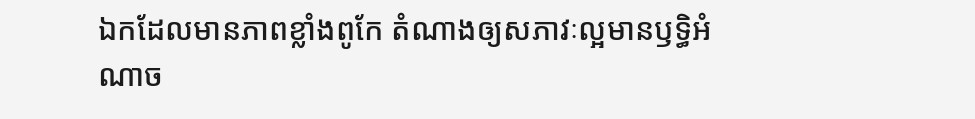ឯកដែលមានភាពខ្លាំងពូកែ តំណាងឲ្យសភាវៈល្អមានឫទ្ធិអំណាច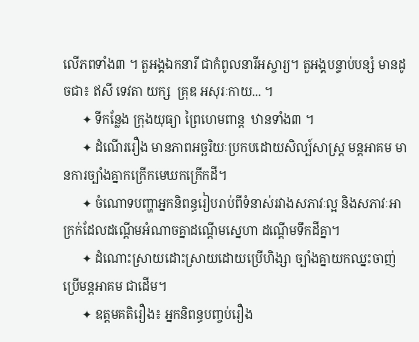លើភពទាំង៣ ។ តួអង្គឯកនារី ជាកំពូលនារីអស្ចារ្យ។ តួអង្គបន្ទាប់បន្សំ មានដូចជា៖ ឥសី ទេវតា យក្ស  គ្រុឌ អសុរៈកាយ... ។
      ✦ ទីកន្លែង ក្រុងយុធ្យា ព្រៃហេមពាន្ត  ឋានទាំង៣ ។
      ✦ ដំណើររឿង មានភាពអច្ឆរិយៈប្រកបដោយសិល្ប៍សាស្ត្រ មន្តអាគម មានការច្បាំងគ្នាកក្រើកមេឃកក្រើកដី។
      ✦ ចំណោទបញ្ហាអ្នកនិពន្ធរៀបរាប់ពីទំនាស់រវាងសភាវៈល្អ និងសភាវៈអាក្រក់ដែលដណ្តើមអំណាចគ្នាដណ្តើមស្នេហា ដណ្តើមទឹកដីគ្នា។
      ✦ ដំណោះស្រាយដោះស្រាយដោយប្រើហិង្សា ច្បាំងគ្នាយកឈ្នះចាញ់ ប្រើមន្តអាគម ជាដើម។
      ✦ ឧត្តមគតិរឿង៖ អ្នកនិពន្ធបញ្ចប់រឿង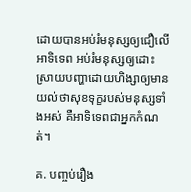ដោយបានអប់រំមនុស្សឲ្យជឿលើអាទិទេព អប់រំមនុស្សឲ្យដោះស្រាយបញ្ហាដោយហិង្សាឲ្យមានយល់ថាសុខទុក្ខរបស់មនុស្សទាំងអស់ គឺអាទិទេពជាអ្នកកំណត់។

គ. បញ្ចប់រឿង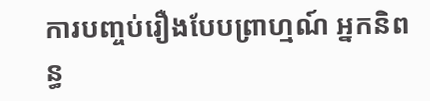ការបញ្ចប់រឿងបែបព្រាហ្មណ៍ អ្នកនិពន្ធ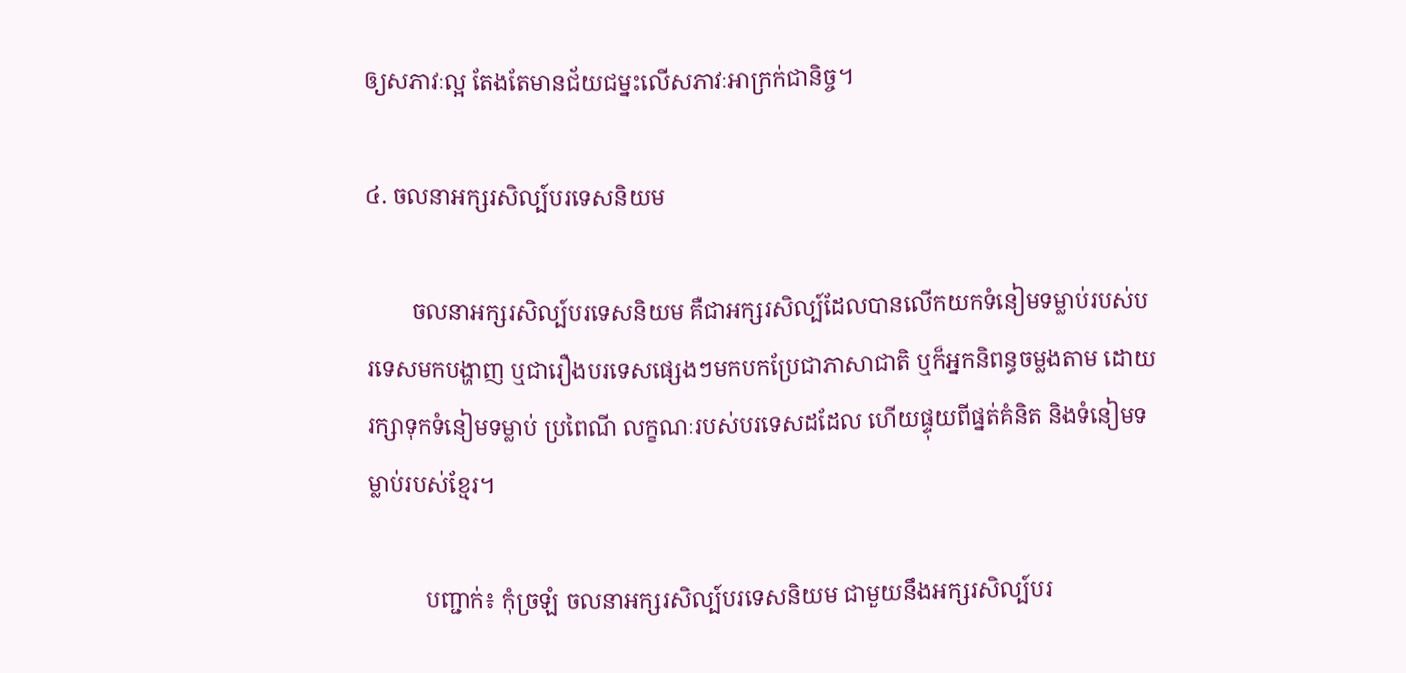ឲ្យសភាវៈល្អ តែងតែមានជ័យជម្នះលើសភាវៈអាក្រក់ជានិច្ច។

៤. ចលនាអក្សរសិល្ប៍បរទេសនិយម

        ចលនាអក្សរសិល្ប៍បរទេសនិយម គឺជាអក្សរសិល្ប៍ដែលបានលើកយកទំនៀមទម្លាប់របស់បរទេសមកបង្ហាញ ឬជារឿងបរទេសផ្សេងៗមកបកប្រែជាភាសាជាតិ ឬក៏អ្នកនិពន្ធចម្លងតាម ដោយរក្សាទុកទំនៀមទម្លាប់ ប្រពៃណី លក្ខណៈរបស់បរទេសដដែល ហើយផ្ទុយពីផ្នត់គំនិត និងទំនៀមទម្លាប់របស់ខ្មែរ។

          បញ្ជាក់៖ កុំច្រឡំ ចលនាអក្សរសិល្ប៍បរទេសនិយម ជាមួយនឹងអក្សរសិល្ប៍បរ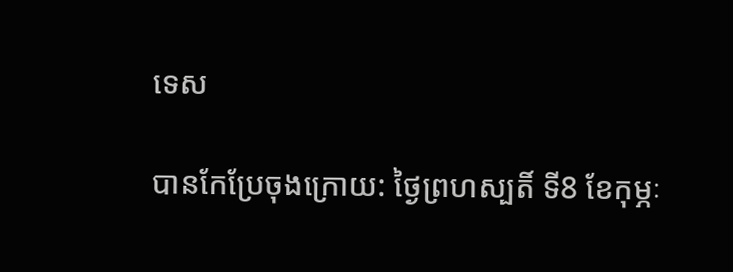ទេស

បានកែប្រែចុងក្រោយ: ថ្ងៃព្រហស្បតិ៍ ទី8 ខែកុម្ភៈ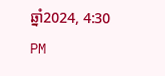ឆ្នាំ2024, 4:30 PM